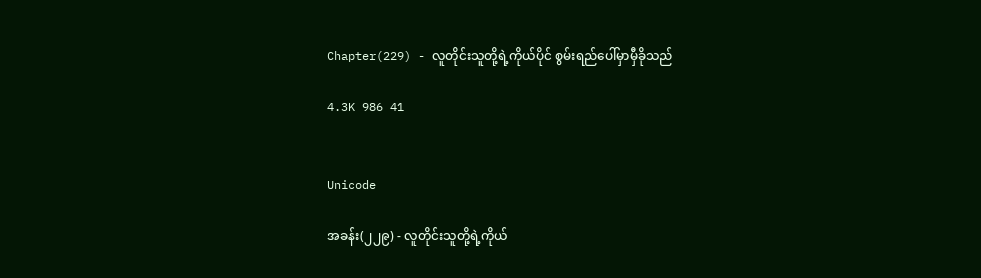Chapter(229) - လူတိုင်းသူတို့ရဲ့ကိုယ်ပိုင် စွမ်းရည်ပေါ်မှာမှီခိုသည်

4.3K 986 41


Unicode

အခန်း(၂၂၉) - လူတိုင်းသူတို့ရဲ့ကိုယ်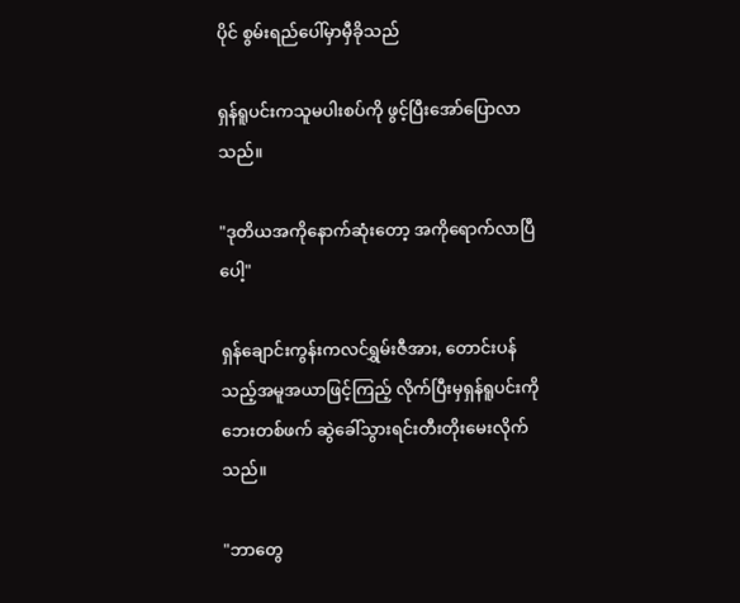ပိုင် စွမ်းရည်ပေါ်မှာမှီခိုသည်

ရှန်ရူပင်းကသူမပါးစပ်ကို ဖွင့်ပြီးအော်ပြောလာသည်။

"ဒုတိယအကိုနောက်ဆုံးတော့ အကိုရောက်လာပြီပေါ့"

ရှန်ချောင်းကွန်းကလင်ရွှမ်းဇီအား, တောင်းပန်သည့်အမူအယာဖြင့်ကြည့် လိုက်ပြီးမှရှန်ရူပင်းကိုဘေးတစ်ဖက် ဆွဲခေါ်သွားရင်းတီးတိုးမေးလိုက်သည်။

"ဘာတွေ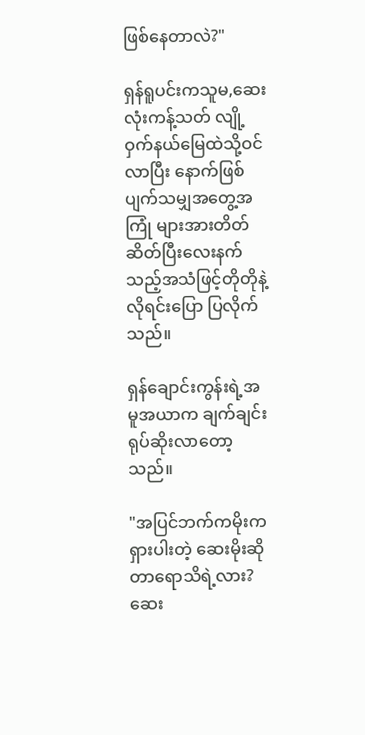ဖြစ်နေတာလဲ?"

ရှန်ရူပင်းကသူမ,ဆေးလုံးကန့်သတ် လျို့ဝှက်နယ်မြေထဲသို့ဝင်လာပြီး နောက်ဖြစ်ပျက်သမျှအတွေ့အကြုံ များအားတိတ်ဆိတ်ပြီးလေးနက် သည့်အသံဖြင့်တိုတိုနဲ့လိုရင်းပြော ပြလိုက်သည်။

ရှန်ချောင်းကွန်းရဲ့အမူအယာက ချက်ချင်းရုပ်ဆိုးလာတော့သည်။

"အပြင်ဘက်ကမိုးကရှားပါးတဲ့ ဆေးမိုးဆိုတာရောသိရဲ့လား?ဆေး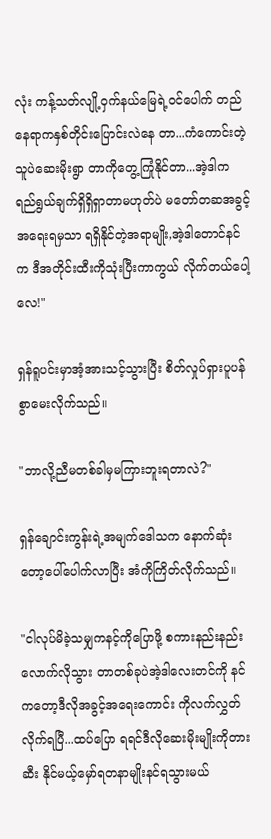လုံး ကန့်သတ်လျို့ဝှက်နယ်မြေရဲ့ဝင်ပေါက် တည်နေရာကနှစ်တိုင်းပြောင်းလဲနေ တာ...ကံကောင်းတဲ့သူပဲဆေးမိုးရွာ တာကိုတွေ့ကြုံနိုင်တာ...အဲ့ဒါက ရည်ရွယ်ချက်ရှိရှိရှာတာမဟုတ်ပဲ မတော်တဆအခွင့်အရေးရမှသာ ရရှိနိုင်တဲ့အရာမျိုး,အဲ့ဒါတောင်နင်က ဒီအတိုင်းထီးကိုသုံးပြီးကာကွယ် လိုက်တယ်ပေါ့လေ!"

ရှန်ရူပင်းမှာအံ့အားသင့်သွားပြီး စိတ်လှုပ်ရှားပူပန်စွာမေးလိုက်သည်။

"ဘာလို့ညီမတစ်ခါမှမကြားဘူးရတာလဲ?"

ရှန်ချောင်းကွန်းရဲ့အမျက်ဒေါသက နောက်ဆုံးတော့ပေါ်ပေါက်လာပြီး အံကိုကြိတ်လိုက်သည်။

"ငါလုပ်မိခဲ့သမျှကနင့်ကိုပြောဖို့ စကားနည်းနည်းလောက်လိုသွား တာတစ်ခုပဲအဲ့ဒါလေးတင်ကို နင်ကတော့ဒီလိုအခွင့်အရေးကောင်း ကိုလက်လွှတ်လိုက်ရပြီ...ထပ်ပြော ရရင်ဒီလိုဆေးမိုးမျိုးကိုတားဆီး နိုင်မယ့်မှော်ရတနာမျိုးနင်ရသွားမယ်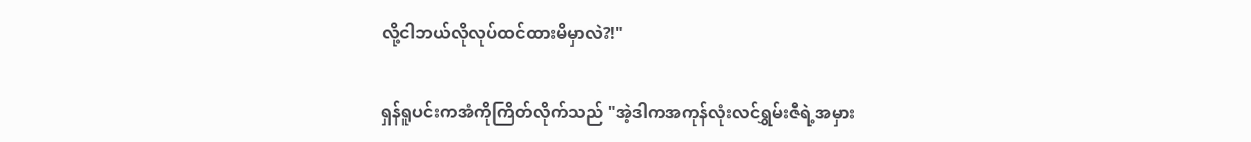လို့ငါဘယ်လိုလုပ်ထင်ထားမိမှာလဲ?!"

ရှန်ရူပင်းကအံကိုကြိတ်လိုက်သည် "အဲ့ဒါကအကုန်လုံးလင်ရွှမ်းဇီရဲ့အမှား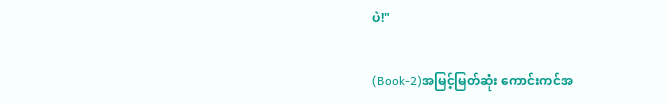ပဲ!"

(Book-2)အမြင့်မြတ်ဆုံး ကောင်းကင်အ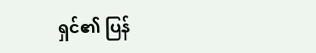ရှင်၏ ပြန်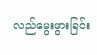လည်မွေးဖွားခြင်း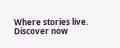Where stories live. Discover now